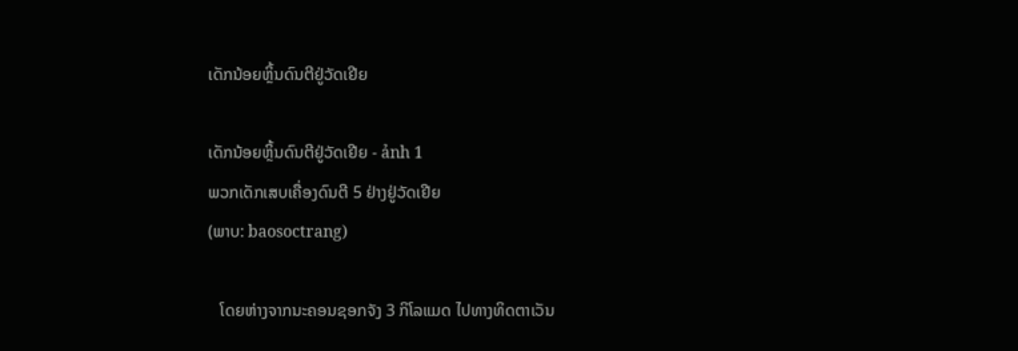ເດັກນ້ອຍຫຼິ້ນດົນຕີຢູ່ວັດເຢີຍ

ເດັກນ້ອຍຫຼິ້ນດົນຕີຢູ່ວັດເຢີຍ - ảnh 1
ພວກເດັກເສບເຄື່ອງດົນຕີ 5 ຢ່າງຢູ່ວັດເຢີຍ
(ພາບ: baosoctrang)

   ໂດຍຫ່າງຈາກນະຄອນຊອກຈັງ 3 ກິໂລແມດ ໄປທາງທິດຕາເວັນ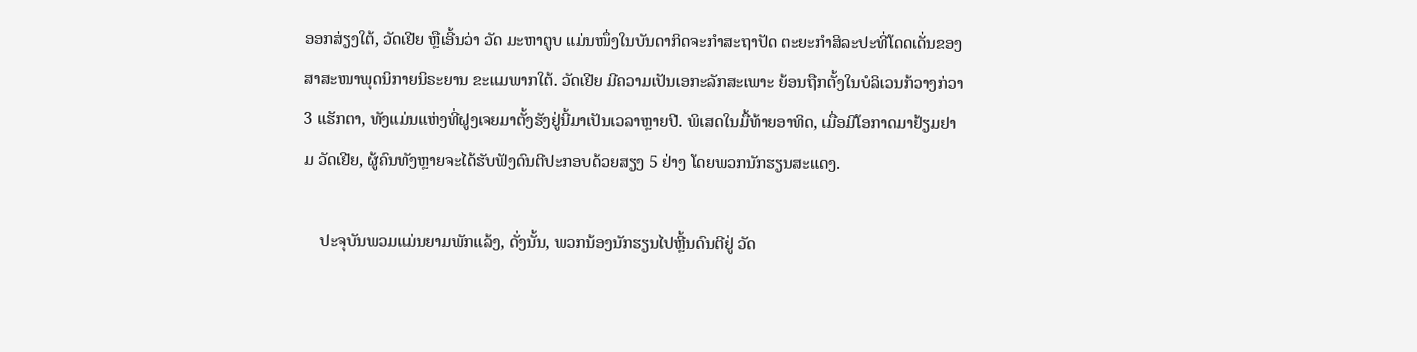ອອກສ່ຽງໃຕ້, ວັດເຢີຍ ຫຼືເອີ້ນວ່າ ວັດ ມະຫາຕູບ ແມ່ນໜຶ່ງໃນບັນດາກິດຈະກຳສະຖາປັດ ຕະຍະກຳສິລະປະທີ່ໂດດເດັ່ນຂອງສາສະໜາພຸດນິກາຍນິຣະຍານ ຂະແມພາກໃຕ້. ວັດເຢີຍ ມີຄວາມເປັນເອກະລັກສະເພາະ ຍ້ອນຖືກຕັ້ງໃນບໍລິເວນກ້ວາງກ່ວາ 3 ແຮັກຕາ, ທັງແມ່ນແຫ່ງທີ່ຝູງເຈຍມາຕັ້ງຮັງຢູ່ນີ້ມາເປັນເວລາຫຼາຍປີ. ພິເສດໃນມື້ທ້າຍອາທິດ, ເມື່ອມີໂອກາດມາຢ້ຽມຢາມ ວັດເຢີຍ, ຜູ້ຄົນທັງຫຼາຍຈະໄດ້ຮັບຟັງດົນຕີປະກອບດ້ວຍສຽງ 5 ຢ່າງ ໂດຍພວກນັກຮຽນສະແດງ.

    ປະຈຸບັນພວມແມ່ນຍາມພັກແລ້ງ, ດັ່ງນັ້ນ, ພວກນ້ອງນັກຮຽນໄປຫຼີ້ນດົນຕີຢູ່ ວັດ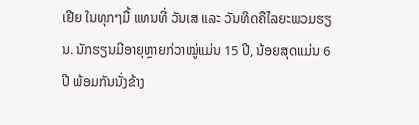ເຢີຍ ໃນທຸກໆມື້ ແທນທີ່ ວັນເສ ແລະ ວັນທິດຄືໄລຍະພວມຮຽນ. ນັກຮຽນມີອາຍຸຫຼາຍກ່ວາໝູ່ແມ່ນ 15 ປີ, ນ້ອຍສຸດແມ່ນ 6 ປີ ພ້ອມກັນນັ່ງຂ້າງ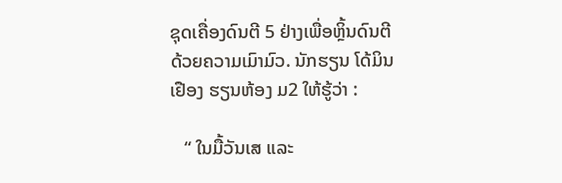ຊຸດເຄື່ອງດົນຕີ 5 ຢ່າງເພື່ອຫຼິ້ນດົນຕີດ້ວຍຄວາມເມົາມົວ. ນັກຮຽນ ໂດ້ມິນເຢືອງ ຮຽນຫ້ອງ ມ2 ໃຫ້ຮູ້ວ່າ :

   “ ໃນມື້ວັນເສ ແລະ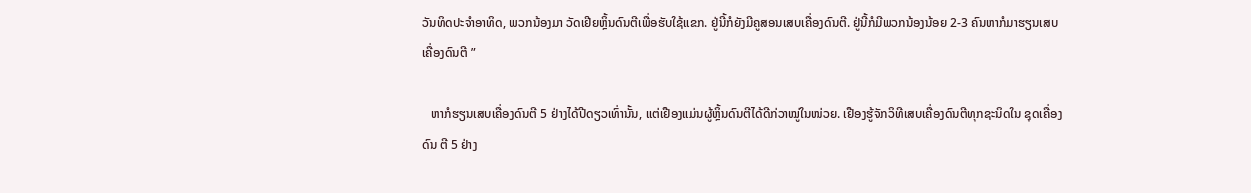ວັນທິດປະຈຳອາທິດ, ພວກນ້ອງມາ ວັດເຢີຍຫຼິ້ນດົນຕີເພື່ອຮັບໃຊ້ແຂກ. ຢູ່ນີ້ກໍຍັງມີຄູສອນເສບເຄື່ອງດົນຕີ. ຢູ່ນີ້ກໍມີພວກນ້ອງນ້ອຍ 2-3 ຄົນຫາກໍມາຮຽນເສບເຄື່ອງດົນຕີ ”

   ຫາກໍຮຽນເສບເຄື່ອງດົນຕີ 5 ຢ່າງໄດ້ປີດຽວເທົ່ານັ້ນ, ແຕ່ເຢືອງແມ່ນຜູ້ຫຼິ້ນດົນຕີໄດ້ດີກ່ວາໝູ່ໃນໜ່ວຍ. ເຢືອງຮູ້ຈັກວິທີເສບເຄື່ອງດົນຕີທຸກຊະນິດໃນ ຊຸດເຄື່ອງດົນ ຕີ 5 ຢ່າງ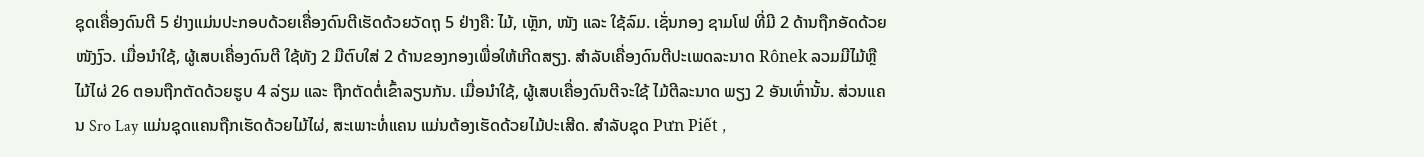ຊຸດເຄື່ອງດົນຕີ 5 ຢ່າງແມ່ນປະກອບດ້ວຍເຄື່ອງດົນຕີເຮັດດ້ວຍວັດຖຸ 5 ຢ່າງຄື: ໄມ້, ເຫຼັກ, ໜັງ ແລະ ໃຊ້ລົມ. ເຊັ່ນກອງ ຊາມໂຟ ທີ່ມີ 2 ດ້ານຖືກອັດດ້ວຍໜັງງົວ. ເມື່ອນຳໃຊ້, ຜູ້ເສບເຄື່ອງດົນຕີ ໃຊ້ທັງ 2 ມືຕົບໃສ່ 2 ດ້ານຂອງກອງເພື່ອໃຫ້ເກີດສຽງ. ສຳລັບເຄື່ອງດົນຕີປະເພດລະນາດ Rônek ລວມມີໄມ້ຫຼືໄມ້ໄຜ່ 26 ຕອນຖືກຕັດດ້ວຍຮູບ 4 ລ່ຽມ ແລະ ຖືກຕັດຕໍ່ເຂົ້າລຽນກັນ. ເມື່ອນຳໃຊ້, ຜູ້ເສບເຄື່ອງດົນຕີຈະໃຊ້ ໄມ້ຕີລະນາດ ພຽງ 2 ອັນເທົ່ານັ້ນ. ສ່ວນແຄນ Sro Lay ແມ່ນຊຸດແຄນຖືກເຮັດດ້ວຍໄມ້ໄຜ່, ສະເພາະທໍ່ແຄນ ແມ່ນຕ້ອງເຮັດດ້ວຍໄມ້ປະເສີດ. ສຳລັບຊຸດ Pưn Piết ,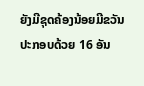ຍັງມີຊຸດຄ້ອງນ້ອຍມີຂວັນ ປະກອບດ້ວຍ 16 ອັນ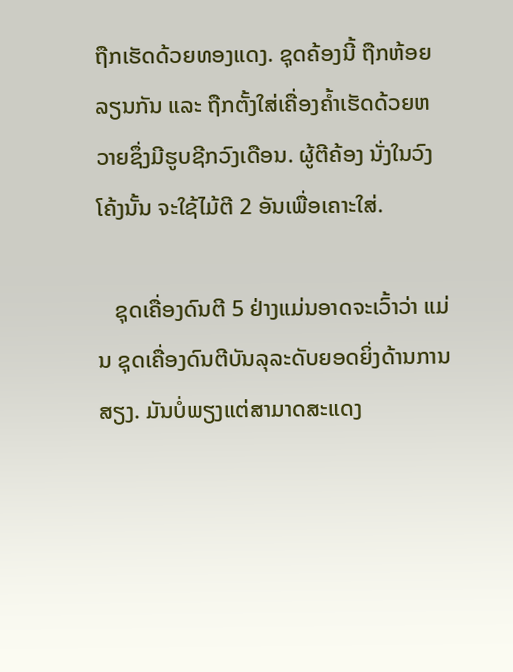ຖືກເຮັດດ້ວຍທອງແດງ. ຊຸດຄ້ອງນີ້ ຖືກຫ້ອຍລຽນກັນ ແລະ ຖືກຕັ້ງໃສ່ເຄື່ອງຄ້ຳເຮັດດ້ວຍຫວາຍຊຶ່ງມີຮູບຊີກວົງເດືອນ. ຜູ້ຕີຄ້ອງ ນັ່ງໃນວົງໂຄ້ງນັ້ນ ຈະໃຊ້ໄມ້ຕີ 2 ອັນເພື່ອເຄາະໃສ່.

   ຊຸດເຄື່ອງດົນຕີ 5 ຢ່າງແມ່ນອາດຈະເວົ້າວ່າ ແມ່ນ ຊຸດເຄື່ອງດົນຕີບັນລຸລະດັບຍອດຍິ່ງດ້ານການສຽງ. ມັນບໍ່ພຽງແຕ່ສາມາດສະແດງ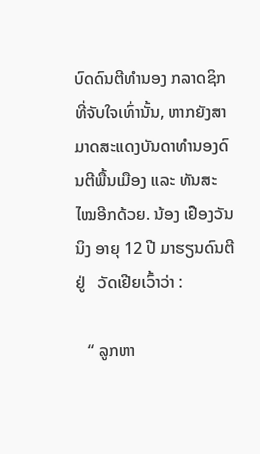ບົດດົນຕີທຳນອງ ກລາດຊິກທີ່ຈັບໃຈເທົ່ານັ້ນ, ຫາກຍັງສາມາດສະແດງບັນດາທຳນອງດົນຕີພື້ນເມືອງ ແລະ ທັນສະໄໝອີກດ້ວຍ. ນ້ອງ ເຢືອງວັນນິງ ອາຍຸ 12 ປີ ມາຮຽນດົນຕີຢູ່   ວັດເຢີຍເວົ້າວ່າ :

   “ ລູກຫາ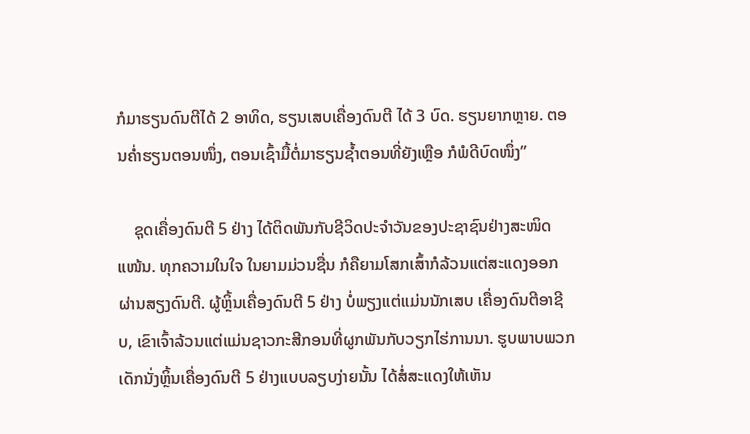ກໍມາຮຽນດົນຕີໄດ້ 2 ອາທິດ, ຮຽນເສບເຄື່ອງດົນຕີ ໄດ້ 3 ບົດ. ຮຽນຍາກຫຼາຍ. ຕອນຄ່ຳຮຽນຕອນໜຶ່ງ, ຕອນເຊົ້າມື້ຕໍ່ມາຮຽນຊ້ຳຕອນທີ່ຍັງເຫຼືອ ກໍພໍດີບົດໜຶ່ງ”

    ຊຸດເຄື່ອງດົນຕີ 5 ຢ່າງ ໄດ້ຕິດພັນກັບຊີວິດປະຈຳວັນຂອງປະຊາຊົນຢ່າງສະໜິດແໜ້ນ. ທຸກຄວາມໃນໃຈ ໃນຍາມມ່ວນຊື່ນ ກໍຄືຍາມໂສກເສົ້າກໍລ້ວນແຕ່ສະແດງອອກຜ່ານສຽງດົນຕີ. ຜູ້ຫຼິ້ນເຄື່ອງດົນຕີ 5 ຢ່າງ ບໍ່ພຽງແຕ່ແມ່ນນັກເສບ ເຄື່ອງດົນຕີອາຊີບ, ເຂົາເຈົ້າລ້ວນແຕ່ແມ່ນຊາວກະສີກອນທີ່ຜູກພັນກັບວຽກໄຮ່ການນາ. ຮູບພາບພວກເດັກນັ່ງຫຼິ້ນເຄື່ອງດົນຕີ 5 ຢ່າງແບບລຽບງ່າຍນັ້ນ ໄດ້ສໍ່ສະແດງໃຫ້ເຫັນ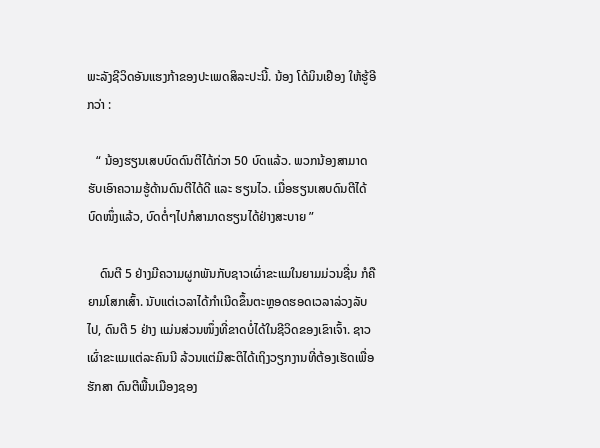ພະລັງຊີວິດອັນແຮງກ້າຂອງປະເພດສິລະປະນີ້. ນ້ອງ ໂດ້ມິນເຢືອງ ໃຫ້ຮູ້ອີກວ່າ :

   “ ນ້ອງຮຽນເສບບົດດົນຕີໄດ້ກ່ວາ 50 ບົດແລ້ວ. ພວກນ້ອງສາມາດຮັບເອົາຄວາມຮູ້ດ້ານດົນຕີໄດ້ດີ ແລະ ຮຽນໄວ. ເມື່ອຮຽນເສບດົນຕີໄດ້ບົດໜຶ່ງແລ້ວ, ບົດຕໍ່ໆໄປກໍສາມາດຮຽນໄດ້ຢ່າງສະບາຍ ”

    ດົນຕີ 5 ຢ່າງມີຄວາມຜູກພັນກັບຊາວເຜົ່າຂະແມໃນຍາມມ່ວນຊື່ນ ກໍຄືຍາມໂສກເສົ້າ. ນັບແຕ່ເວລາໄດ້ກຳເນີດຂຶ້ນຕະຫຼອດຮອດເວລາລ່ວງລັບໄປ, ດົນຕີ 5 ຢ່າງ ແມ່ນສ່ວນໜຶ່ງທີ່ຂາດບໍ່ໄດ້ໃນຊີວິດຂອງເຂົາເຈົ້າ. ຊາວເຜົ່າຂະແມແຕ່ລະຄົນນີ ລ້ວນແຕ່ມີສະຕິໄດ້ເຖິງວຽກງານທີ່ຕ້ອງເຮັດເພື່ອຮັກສາ ດົນຕີພື້ນເມືອງຊອງ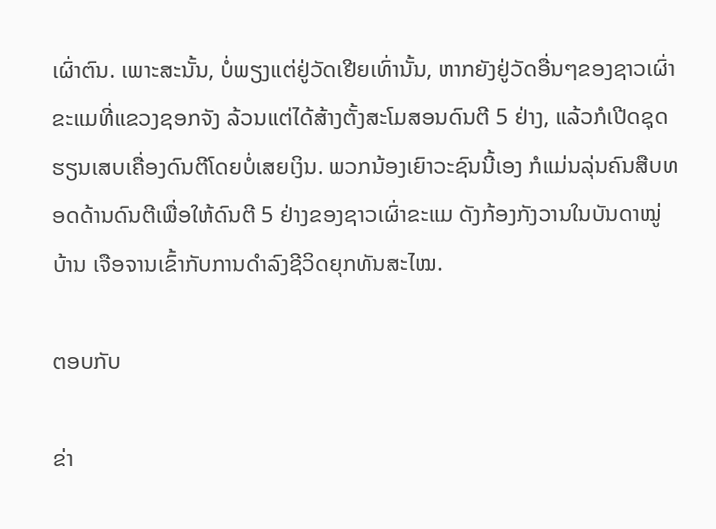ເຜົ່າຕົນ. ເພາະສະນັ້ນ, ບໍ່ພຽງແຕ່ຢູ່ວັດເຢີຍເທົ່ານັ້ນ, ຫາກຍັງຢູ່ວັດອື່ນໆຂອງຊາວເຜົ່າຂະແມທີ່ແຂວງຊອກຈັງ ລ້ວນແຕ່ໄດ້ສ້າງຕັ້ງສະໂມສອນດົນຕີ 5 ຢ່າງ, ແລ້ວກໍເປີດຊຸດຮຽນເສບເຄື່ອງດົນຕີໂດຍບໍ່ເສຍເງິນ. ພວກນ້ອງເຍົາວະຊົນນີ້ເອງ ກໍແມ່ນລຸ່ນຄົນສືບທອດດ້ານດົນຕີເພື່ອໃຫ້ດົນຕີ 5 ຢ່າງຂອງຊາວເຜົ່າຂະແມ ດັງກ້ອງກັງວານໃນບັນດາໝູ່ບ້ານ ເຈືອຈານເຂົ້າກັບການດຳລົງຊີວິດຍຸກທັນສະໄໝ.

ຕອບກັບ

ຂ່າ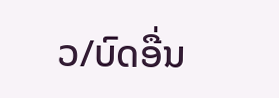ວ/ບົດອື່ນ